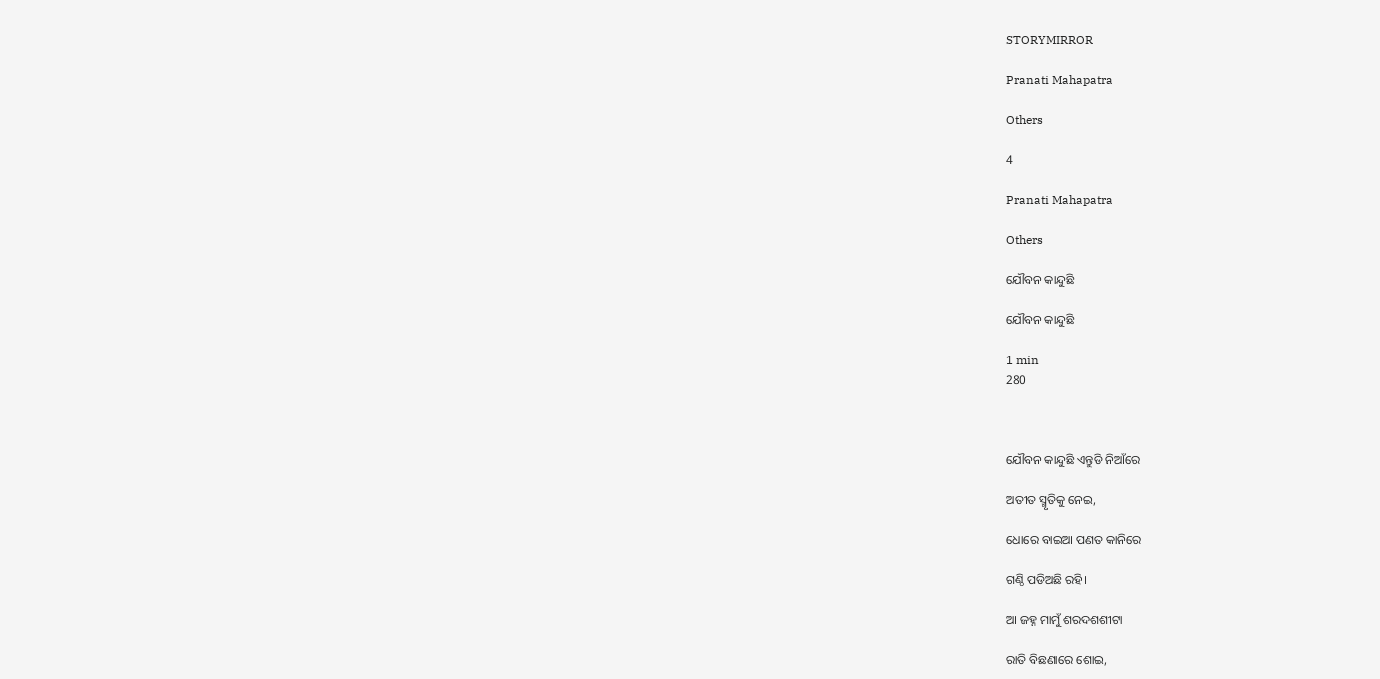STORYMIRROR

Pranati Mahapatra

Others

4

Pranati Mahapatra

Others

ଯୌବନ କାନ୍ଦୁଛି

ଯୌବନ କାନ୍ଦୁଛି

1 min
280



ଯୌବନ କାନ୍ଦୁଛି ଏନ୍ତୁଡି ନିଆଁରେ

ଅତୀତ ସ୍ମୃତିକୁ ନେଇ,

ଧୋରେ ବାଇଆ ପଣତ କାନିରେ

ଗଣ୍ଠି ପଡିଅଛି ରହି।

ଆ ଜହ୍ନ ମାମୁଁ ଶରଦଶଶୀଟା

ରାତି ବିଛଣାରେ ଶୋଇ,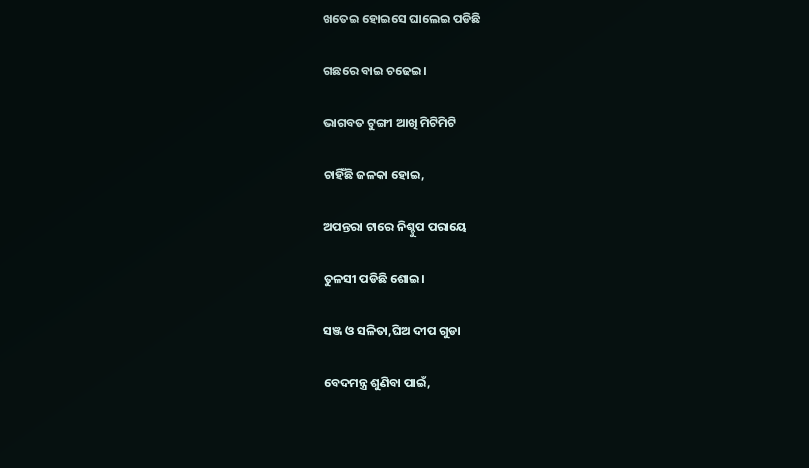ଖତେଇ ହୋଇସେ ଘାଲେଇ ପଡିଛି

ଗଛରେ ବାଇ ଚଢେଇ।

ଭାଗବତ ଟୁଙ୍ଗୀ ଆଖି ମିଟିମିଟି

ଚାହିଁଛି ଜଳକା ହୋଇ,

ଅପନ୍ତରା ଟାରେ ନିଶ୍ଚୁପ ପରାୟେ

ତୁଳସୀ ପଡିଛି ଶୋଇ।

ସଞ୍ଜ ଓ ସଳିତା,ଘିଅ ଦୀପ ଗୁଡା

ବେଦମନ୍ତ୍ର ଶୁଣିବା ପାଇଁ,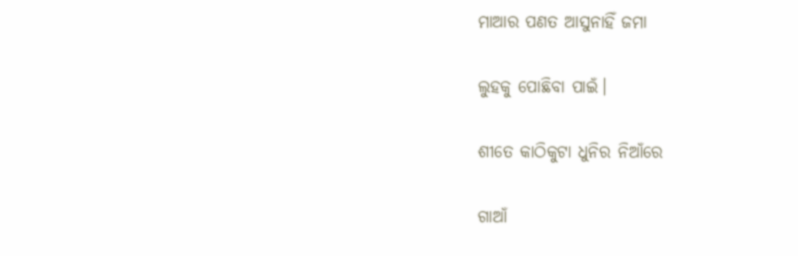ମାଆର ପଣତ ଆସୁନାହିଁ ଜମା

ଲୁହକୁ ପୋଛିବା ପାଇଁ।

ଶୀତେ କାଠିକୁଟା ଧୁନିର ନିଆଁରେ

ଗାଆଁ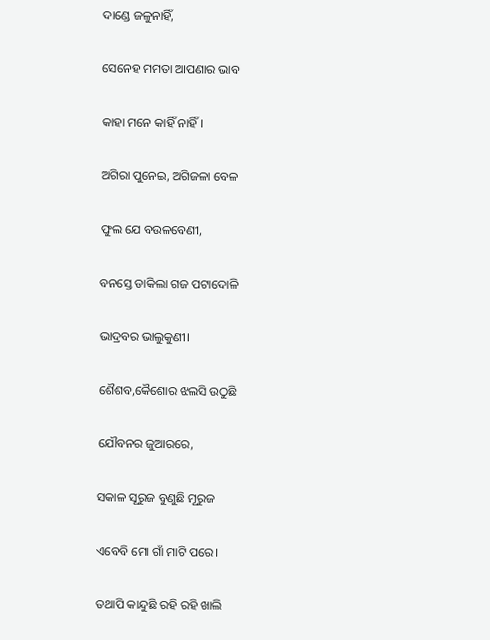ଦାଣ୍ଡେ ଜଳୁନାହିଁ,

ସେନେହ ମମତା ଆପଣାର ଭାବ

କାହା ମନେ କାହିଁ ନାହିଁ।

ଅଗିରା ପୁନେଇ, ଅଗିଜଳା ବେଳ

ଫୁଲ ଯେ ବଉଳବେଣୀ,

ବନସ୍ତେ ଡାକିଲା ଗଜ ପଟାଦୋଳି

ଭାଦ୍ରବର ଭାଲୁକୁଣୀ।

ଶୈଶବ,କୈଶୋର ଝଲସି ଉଠୁଛି

ଯୌବନର ଜୁଆରରେ,

ସକାଳ ସୂରୁଜ ବୁଣୁଛି ମୂରୁଜ

ଏବେବି ମୋ ଗାଁ ମାଟି ପରେ।

ତଥାପି କାନ୍ଦୁଛି ରହି ରହି ଖାଲି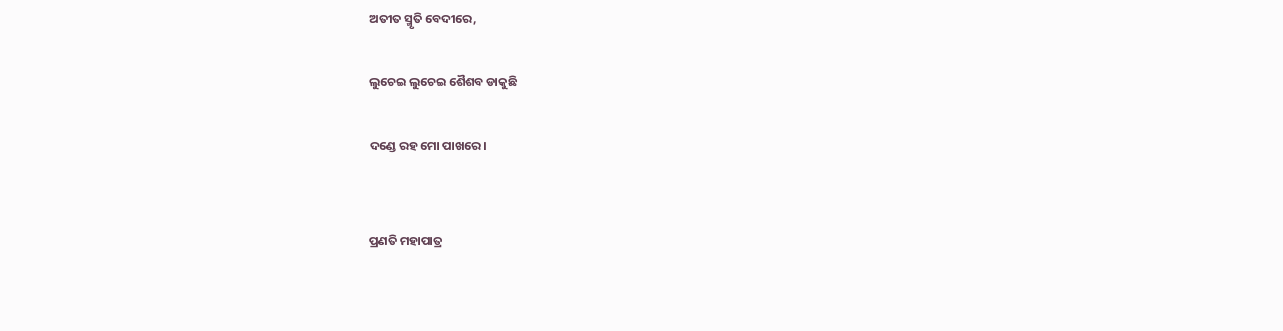ଅତୀତ ସ୍ମୃତି ବେଦୀରେ,

ଲୁଚେଇ ଲୁଚେଇ ଶୈଶବ ଡାକୁଛି

ଦଣ୍ଡେ ରହ ମୋ ପାଖରେ।


ପ୍ରଣତି ମହାପାତ୍ର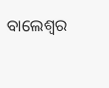ବାଲେଶ୍ଵର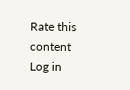Rate this content
Log in